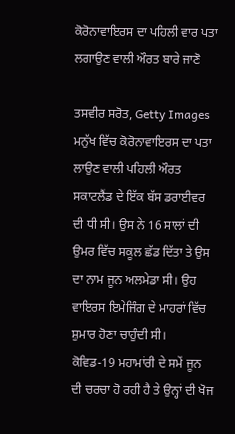ਕੋਰੋਨਾਵਾਇਰਸ ਦਾ ਪਹਿਲੀ ਵਾਰ ਪਤਾ ਲਗਾਉਣ ਵਾਲੀ ਔਰਤ ਬਾਰੇ ਜਾਣੋ

ਤਸਵੀਰ ਸਰੋਤ, Getty Images
ਮਨੁੱਖ ਵਿੱਚ ਕੋਰੋਨਾਵਾਇਰਸ ਦਾ ਪਤਾ ਲਾਉਣ ਵਾਲੀ ਪਹਿਲੀ ਔਰਤ ਸਕਾਟਲੈਂਡ ਦੇ ਇੱਕ ਬੱਸ ਡਰਾਈਵਰ ਦੀ ਧੀ ਸੀ। ਉਸ ਨੇ 16 ਸਾਲਾਂ ਦੀ ਉਮਰ ਵਿੱਚ ਸਕੂਲ ਛੱਡ ਦਿੱਤਾ ਤੇ ਉਸ ਦਾ ਨਾਮ ਜੂਨ ਅਲਮੇਡਾ ਸੀ। ਉਹ ਵਾਇਰਸ ਇਮੇਜਿੰਗ ਦੇ ਮਾਹਰਾਂ ਵਿੱਚ ਸ਼ੁਮਾਰ ਹੋਣਾ ਚਾਹੁੰਦੀ ਸੀ।
ਕੋਵਿਡ-19 ਮਹਾਮਾਂਰੀ ਦੇ ਸਮੇਂ ਜੂਨ ਦੀ ਚਰਚਾ ਹੋ ਰਹੀ ਹੈ ਤੇ ਉਨ੍ਹਾਂ ਦੀ ਖੋਜ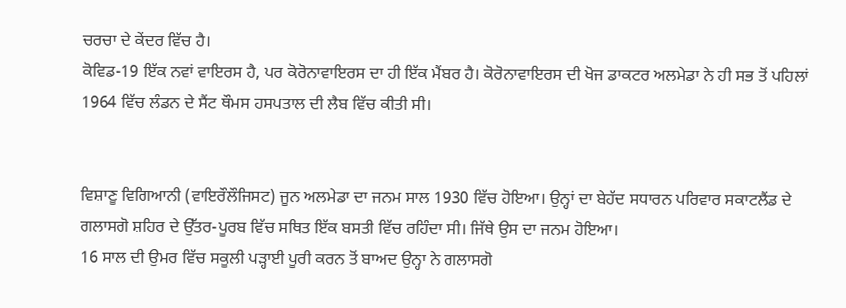ਚਰਚਾ ਦੇ ਕੇਂਦਰ ਵਿੱਚ ਹੈ।
ਕੋਵਿਡ-19 ਇੱਕ ਨਵਾਂ ਵਾਇਰਸ ਹੈ, ਪਰ ਕੋਰੋਨਾਵਾਇਰਸ ਦਾ ਹੀ ਇੱਕ ਮੈਂਬਰ ਹੈ। ਕੋਰੋਨਾਵਾਇਰਸ ਦੀ ਖੋਜ ਡਾਕਟਰ ਅਲਮੇਡਾ ਨੇ ਹੀ ਸਭ ਤੋਂ ਪਹਿਲਾਂ 1964 ਵਿੱਚ ਲੰਡਨ ਦੇ ਸੈਂਟ ਥੌਮਸ ਹਸਪਤਾਲ ਦੀ ਲੈਬ ਵਿੱਚ ਕੀਤੀ ਸੀ।


ਵਿਸ਼ਾਣੂ ਵਿਗਿਆਨੀ (ਵਾਇਰੌਲੌਜਿਸਟ) ਜੂਨ ਅਲਮੇਡਾ ਦਾ ਜਨਮ ਸਾਲ 1930 ਵਿੱਚ ਹੋਇਆ। ਉਨ੍ਹਾਂ ਦਾ ਬੇਹੱਦ ਸਧਾਰਨ ਪਰਿਵਾਰ ਸਕਾਟਲੈਂਡ ਦੇ ਗਲਾਸਗੋ ਸ਼ਹਿਰ ਦੇ ਉੱਤਰ-ਪੂਰਬ ਵਿੱਚ ਸਥਿਤ ਇੱਕ ਬਸਤੀ ਵਿੱਚ ਰਹਿੰਦਾ ਸੀ। ਜਿੱਥੇ ਉਸ ਦਾ ਜਨਮ ਹੋਇਆ।
16 ਸਾਲ ਦੀ ਉਮਰ ਵਿੱਚ ਸਕੂਲੀ ਪੜ੍ਹਾਈ ਪੂਰੀ ਕਰਨ ਤੋਂ ਬਾਅਦ ਉਨ੍ਹਾ ਨੇ ਗਲਾਸਗੋ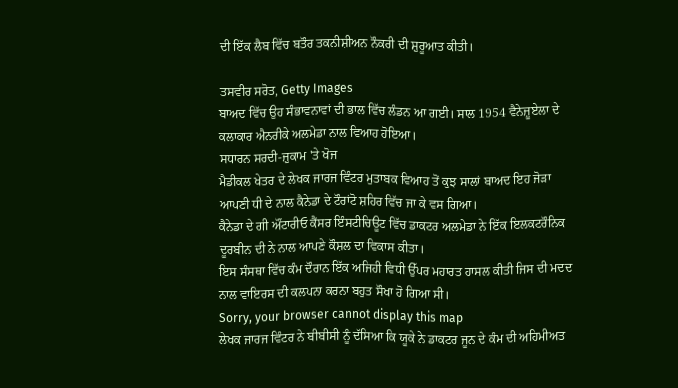ਦੀ ਇੱਕ ਲੈਬ ਵਿੱਚ ਬਤੌਰ ਤਕਨੀਸ਼ੀਅਨ ਨੌਕਰੀ ਦੀ ਸ਼ੁਰੂਆਤ ਕੀਤੀ।

ਤਸਵੀਰ ਸਰੋਤ, Getty Images
ਬਾਅਦ ਵਿੱਚ ਉਹ ਸੰਭਾਵਨਾਵਾਂ ਦੀ ਭਾਲ ਵਿੱਚ ਲੰਡਨ ਆ ਗਈ। ਸਾਲ 1954 ਵੈਨੇਜ਼ੂਏਲਾ ਦੇ ਕਲਾਕਾਰ ਐਨਰੀਕੇ ਅਲਮੇਡਾ ਨਾਲ ਵਿਆਹ ਹੋਇਆ।
ਸਧਾਰਨ ਸਰਦੀ-ਜ਼ੁਕਾਮ 'ਤੇ ਖੋਜ
ਮੈਡੀਕਲ ਖੇਤਰ ਦੇ ਲੇਖਕ ਜਾਰਜ ਵਿੰਟਰ ਮੁਤਾਬਕ ਵਿਆਹ ਤੋਂ ਕੁਝ ਸਾਲਾਂ ਬਾਅਦ ਇਹ ਜੋੜਾ ਆਪਣੀ ਧੀ ਦੇ ਨਾਲ ਕੈਨੇਡਾ ਦੇ ਟੌਰਾਂਟੋ ਸ਼ਹਿਰ ਵਿੱਚ ਜਾ ਕੇ ਵਸ ਗਿਆ।
ਕੈਨੇਡਾ ਦੇ ਗੀ ਔਂਟਾਰੀਓ ਕੈਂਸਰ ਇੰਸਟੀਚਿਊਟ ਵਿੱਚ ਡਾਕਟਰ ਅਲਮੇਡਾ ਨੇ ਇੱਕ ਇਲਕਟਰੌਨਿਕ ਦੂਰਬੀਨ ਦੀ ਨੇ ਨਾਲ ਆਪਣੇ ਕੌਸ਼ਲ ਦਾ ਵਿਕਾਸ ਕੀਤਾ।
ਇਸ ਸੰਸਥਾ ਵਿੱਚ ਕੰਮ ਦੌਰਾਨ ਇੱਕ ਅਜਿਹੀ ਵਿਧੀ ਉੱਪਰ ਮਹਾਰਤ ਹਾਸਲ ਕੀਤੀ ਜਿਸ ਦੀ ਮਦਦ ਨਾਲ ਵਾਇਰਸ ਦੀ ਕਲਪਨਾ ਕਰਨਾ ਬਹੁਤ ਸੌਖਾ ਹੋ ਗਿਆ ਸੀ।
Sorry, your browser cannot display this map
ਲੇਖਕ ਜਾਰਜ ਵਿੰਟਰ ਨੇ ਬੀਬੀਸੀ ਨੂੰ ਦੱਸਿਆ ਕਿ ਯੂਕੇ ਨੇ ਡਾਕਟਰ ਜੂਨ ਦੇ ਕੰਮ ਦੀ ਅਹਿਮੀਅਤ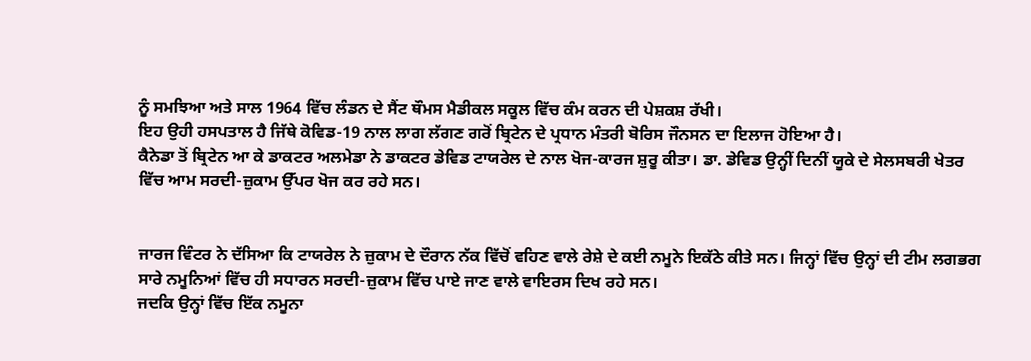ਨੂੰ ਸਮਝਿਆ ਅਤੇ ਸਾਲ 1964 ਵਿੱਚ ਲੰਡਨ ਦੇ ਸੈਂਟ ਥੌਮਸ ਮੈਡੀਕਲ ਸਕੂਲ ਵਿੱਚ ਕੰਮ ਕਰਨ ਦੀ ਪੇਸ਼ਕਸ਼ ਰੱਖੀ।
ਇਹ ਉਹੀ ਹਸਪਤਾਲ ਹੈ ਜਿੱਥੇ ਕੋਵਿਡ-19 ਨਾਲ ਲਾਗ ਲੱਗਣ ਗਰੋਂ ਬ੍ਰਿਟੇਨ ਦੇ ਪ੍ਰਧਾਨ ਮੰਤਰੀ ਬੋਰਿਸ ਜੌਨਸਨ ਦਾ ਇਲਾਜ ਹੋਇਆ ਹੈ।
ਕੈਨੇਡਾ ਤੋਂ ਬ੍ਰਿਟੇਨ ਆ ਕੇ ਡਾਕਟਰ ਅਲਮੇਡਾ ਨੇ ਡਾਕਟਰ ਡੇਵਿਡ ਟਾਯਰੇਲ ਦੇ ਨਾਲ ਖੋਜ-ਕਾਰਜ ਸ਼ੁਰੂ ਕੀਤਾ। ਡਾ. ਡੇਵਿਡ ਉਨ੍ਹੀਂ ਦਿਨੀਂ ਯੂਕੇ ਦੇ ਸੇਲਸਬਰੀ ਖੇਤਰ ਵਿੱਚ ਆਮ ਸਰਦੀ-ਜ਼ੁਕਾਮ ਉੱਪਰ ਖੋਜ ਕਰ ਰਹੇ ਸਨ।


ਜਾਰਜ ਵਿੰਟਰ ਨੇ ਦੱਸਿਆ ਕਿ ਟਾਯਰੇਲ ਨੇ ਜ਼ੁਕਾਮ ਦੇ ਦੌਰਾਨ ਨੱਕ ਵਿੱਚੋਂ ਵਹਿਣ ਵਾਲੇ ਰੇਸ਼ੇ ਦੇ ਕਈ ਨਮੂਨੇ ਇਕੱਠੇ ਕੀਤੇ ਸਨ। ਜਿਨ੍ਹਾਂ ਵਿੱਚ ਉਨ੍ਹਾਂ ਦੀ ਟੀਮ ਲਗਭਗ ਸਾਰੇ ਨਮੂਨਿਆਂ ਵਿੱਚ ਹੀ ਸਧਾਰਨ ਸਰਦੀ-ਜ਼ੁਕਾਮ ਵਿੱਚ ਪਾਏ ਜਾਣ ਵਾਲੇ ਵਾਇਰਸ ਦਿਖ ਰਹੇ ਸਨ।
ਜਦਕਿ ਉਨ੍ਹਾਂ ਵਿੱਚ ਇੱਕ ਨਮੂਨਾ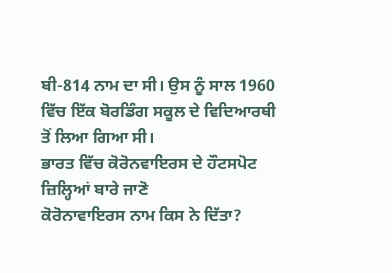ਬੀ-814 ਨਾਮ ਦਾ ਸੀ। ਉਸ ਨੂੰ ਸਾਲ 1960 ਵਿੱਚ ਇੱਕ ਬੋਰਡਿੰਗ ਸਕੂਲ ਦੇ ਵਿਦਿਆਰਥੀ ਤੋਂ ਲਿਆ ਗਿਆ ਸੀ।
ਭਾਰਤ ਵਿੱਚ ਕੋਰੋਨਵਾਇਰਸ ਦੇ ਹੌਟਸਪੋਟ ਜ਼ਿਲ੍ਹਿਆਂ ਬਾਰੇ ਜਾਣੋ
ਕੋਰੋਨਾਵਾਇਰਸ ਨਾਮ ਕਿਸ ਨੇ ਦਿੱਤਾ?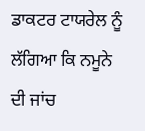ਡਾਕਟਰ ਟਾਯਰੇਲ ਨੂੰ ਲੱਗਿਆ ਕਿ ਨਮੂਨੇ ਦੀ ਜਾਂਚ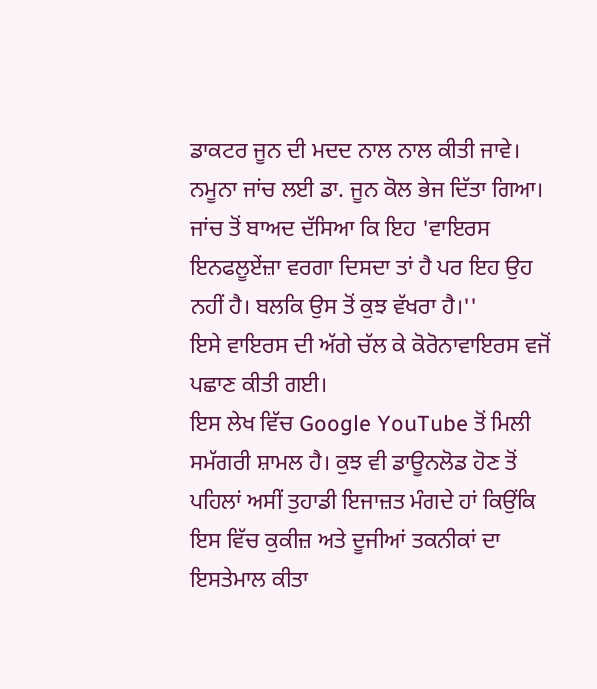ਡਾਕਟਰ ਜੂਨ ਦੀ ਮਦਦ ਨਾਲ ਨਾਲ ਕੀਤੀ ਜਾਵੇ।
ਨਮੂਨਾ ਜਾਂਚ ਲਈ ਡਾ. ਜੂਨ ਕੋਲ ਭੇਜ ਦਿੱਤਾ ਗਿਆ। ਜਾਂਚ ਤੋਂ ਬਾਅਦ ਦੱਸਿਆ ਕਿ ਇਹ 'ਵਾਇਰਸ ਇਨਫਲੂਏਂਜ਼ਾ ਵਰਗਾ ਦਿਸਦਾ ਤਾਂ ਹੈ ਪਰ ਇਹ ਉਹ ਨਹੀਂ ਹੈ। ਬਲਕਿ ਉਸ ਤੋਂ ਕੁਝ ਵੱਖਰਾ ਹੈ।''
ਇਸੇ ਵਾਇਰਸ ਦੀ ਅੱਗੇ ਚੱਲ ਕੇ ਕੋਰੋਨਾਵਾਇਰਸ ਵਜੋਂ ਪਛਾਣ ਕੀਤੀ ਗਈ।
ਇਸ ਲੇਖ ਵਿੱਚ Google YouTube ਤੋਂ ਮਿਲੀ ਸਮੱਗਰੀ ਸ਼ਾਮਲ ਹੈ। ਕੁਝ ਵੀ ਡਾਊਨਲੋਡ ਹੋਣ ਤੋਂ ਪਹਿਲਾਂ ਅਸੀਂ ਤੁਹਾਡੀ ਇਜਾਜ਼ਤ ਮੰਗਦੇ ਹਾਂ ਕਿਉਂਕਿ ਇਸ ਵਿੱਚ ਕੁਕੀਜ਼ ਅਤੇ ਦੂਜੀਆਂ ਤਕਨੀਕਾਂ ਦਾ ਇਸਤੇਮਾਲ ਕੀਤਾ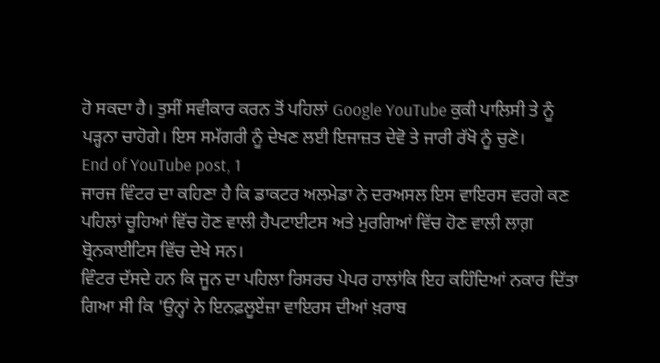ਹੋ ਸਕਦਾ ਹੈ। ਤੁਸੀਂ ਸਵੀਕਾਰ ਕਰਨ ਤੋਂ ਪਹਿਲਾਂ Google YouTube ਕੁਕੀ ਪਾਲਿਸੀ ਤੇ ਨੂੰ ਪੜ੍ਹਨਾ ਚਾਹੋਗੇ। ਇਸ ਸਮੱਗਰੀ ਨੂੰ ਦੇਖਣ ਲਈ ਇਜਾਜ਼ਤ ਦੇਵੋ ਤੇ ਜਾਰੀ ਰੱਖੋ ਨੂੰ ਚੁਣੋ।
End of YouTube post, 1
ਜਾਰਜ ਵਿੰਟਰ ਦਾ ਕਹਿਣਾ ਹੈ ਕਿ ਡਾਕਟਰ ਅਲਮੇਡਾ ਨੇ ਦਰਅਸਲ ਇਸ ਵਾਇਰਸ ਵਰਗੇ ਕਣ ਪਹਿਲਾਂ ਚੂਹਿਆਂ ਵਿੱਚ ਹੋਣ ਵਾਲੀ ਹੈਪਟਾਈਟਸ ਅਤੇ ਮੁਰਗਿਆਂ ਵਿੱਚ ਹੋਣ ਵਾਲੀ ਲਾਗ਼ ਬ੍ਰੋਨਕਾਈਟਿਸ ਵਿੱਚ ਦੇਖੇ ਸਨ।
ਵਿੰਟਰ ਦੱਸਦੇ ਹਨ ਕਿ ਜੂਨ ਦਾ ਪਹਿਲਾ ਰਿਸਰਚ ਪੇਪਰ ਹਾਲਾਂਕਿ ਇਹ ਕਹਿੰਦਿਆਂ ਨਕਾਰ ਦਿੱਤਾ ਗਿਆ ਸੀ ਕਿ 'ਉਨ੍ਹਾਂ ਨੇ ਇਨਫ਼ਲੂਏਂਜ਼ਾ ਵਾਇਰਸ ਦੀਆਂ ਖ਼ਰਾਬ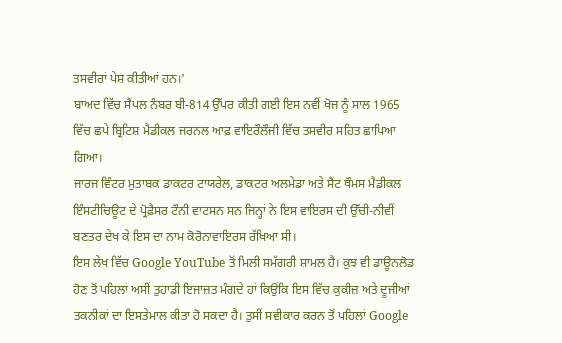ਤਸਵੀਰਾਂ ਪੇਸ਼ ਕੀਤੀਆਂ ਹਨ।'
ਬਾਅਦ ਵਿੱਚ ਸੈਂਪਲ ਨੰਬਰ ਬੀ-814 ਉੱਪਰ ਕੀਤੀ ਗਈ ਇਸ ਨਵੀਂ ਖੋਜ ਨੂੰ ਸਾਲ 1965 ਵਿੱਚ ਛਪੇ ਬ੍ਰਿਟਿਸ਼ ਮੈਡੀਕਲ ਜਰਨਲ ਆਫ਼ ਵਾਇਰੌਲੌਜੀ ਵਿੱਚ ਤਸਵੀਰ ਸਹਿਤ ਛਾਪਿਆ ਗਿਆ।
ਜਾਰਜ ਵਿੰਟਰ ਮੁਤਾਬਕ ਡਾਕਟਰ ਟਾਯਰੇਲ, ਡਾਕਟਰ ਅਲਮੇਡਾ ਅਤੇ ਸੈਂਟ ਥੌਮਸ ਮੈਡੀਕਲ ਇੰਸਟੀਚਿਊਟ ਦੇ ਪ੍ਰੋਫ਼ੈਸਰ ਟੌਨੀ ਵਾਟਸਨ ਸਨ ਜਿਨ੍ਹਾਂ ਨੇ ਇਸ ਵਾਇਰਸ ਦੀ ਉੱਚੀ-ਨੀਵੀਂ ਬਣਤਰ ਦੇਖ ਕੇ ਇਸ ਦਾ ਨਾਮ ਕੋਰੋਨਾਵਾਇਰਸ ਰੱਖਿਆ ਸੀ।
ਇਸ ਲੇਖ ਵਿੱਚ Google YouTube ਤੋਂ ਮਿਲੀ ਸਮੱਗਰੀ ਸ਼ਾਮਲ ਹੈ। ਕੁਝ ਵੀ ਡਾਊਨਲੋਡ ਹੋਣ ਤੋਂ ਪਹਿਲਾਂ ਅਸੀਂ ਤੁਹਾਡੀ ਇਜਾਜ਼ਤ ਮੰਗਦੇ ਹਾਂ ਕਿਉਂਕਿ ਇਸ ਵਿੱਚ ਕੁਕੀਜ਼ ਅਤੇ ਦੂਜੀਆਂ ਤਕਨੀਕਾਂ ਦਾ ਇਸਤੇਮਾਲ ਕੀਤਾ ਹੋ ਸਕਦਾ ਹੈ। ਤੁਸੀਂ ਸਵੀਕਾਰ ਕਰਨ ਤੋਂ ਪਹਿਲਾਂ Google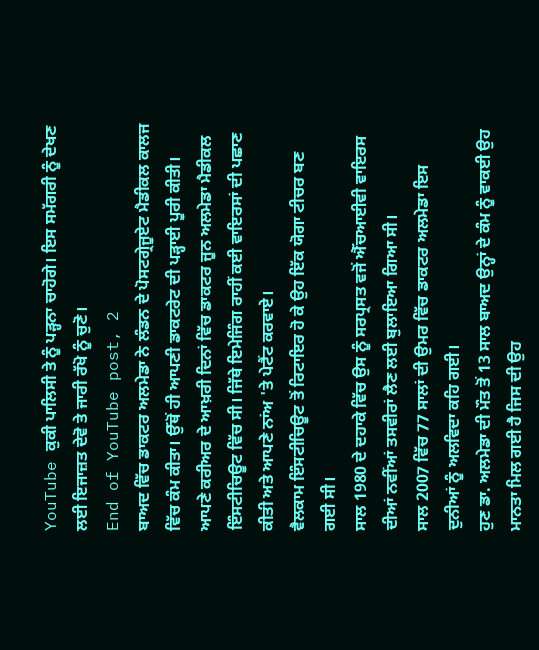YouTube ਕੁਕੀ ਪਾਲਿਸੀ ਤੇ ਨੂੰ ਪੜ੍ਹਨਾ ਚਾਹੋਗੇ। ਇਸ ਸਮੱਗਰੀ ਨੂੰ ਦੇਖਣ ਲਈ ਇਜਾਜ਼ਤ ਦੇਵੋ ਤੇ ਜਾਰੀ ਰੱਖੋ ਨੂੰ ਚੁਣੋ।
End of YouTube post, 2
ਬਾਅਦ ਵਿੱਚ ਡਾਕਟਰ ਅਲਮੇਡਾ ਨੇ ਲੰਡਨ ਦੇ ਪੋਸਟਗ੍ਰੇਜੂਏਟ ਮੈਡੀਕਲ ਕਾਲਜ ਵਿੱਚ ਕੰਮ ਕੀਤਾ। ਉੱਥੋਂ ਹੀ ਆਪਣੀ ਡਾਕਟਰੇਟ ਦੀ ਪੜ੍ਹਾਈ ਪੂਰੀ ਕੀਤੀ।
ਆਪਣੇ ਕਰੀਅਰ ਦੇ ਆਖ਼ਰੀ ਦਿਨਾਂ ਵਿੱਚ ਡਾਕਟਰ ਜੂਨ ਅਲਮੇਡਾ ਮੈਡੀਕਲ ਇੰਸਟੀਚਿਊਟ ਵਿੱਚ ਸੀ। ਜਿੱਥੇ ਇਮੇਜਿੰਗ ਰਾਹੀਂ ਕਈ ਵਾਇਰਸਾਂ ਦੀ ਪਛਾਣ ਕੀਤੀ ਅਤੇ ਆਪਣੇ ਨਾਂਅ 'ਤੇ ਪੇਟੈਂਟ ਕਰਵਾਏ।
ਵੈਲਕਾਮ ਇੰਸਟੀਚਿਊਟ ਤੋਂ ਰਿਟਾਇਰ ਹੋ ਕੇ ਉਹ ਇੱਕ ਯੋਗਾ ਟੀਚਰ ਬਣ ਗਈ ਸੀ।
ਸਾਲ 1980 ਦੇ ਦਹਾਕੇ ਵਿੱਚ ਉਸ ਨੂੰ ਸਰਪ੍ਰਸਤ ਵਜੋਂ ਐੱਚਆਈਵੀ ਵਾਇਰਸ ਦੀਆਂ ਨਵੀਂਆਂ ਤਸਵੀਰਾਂ ਲੈਣ ਲਈ ਬੁਲਾਇਆ ਗਿਆ ਸੀ।
ਸਾਲ 2007 ਵਿੱਚ 77 ਸਾਲਾਂ ਦੀ ਉਮਰ ਵਿੱਚ ਡਾਕਟਰ ਅਲਮੇਡਾ ਇਸ ਦੁਨੀਆਂ ਨੂੰ ਅਲਵਿਦਾ ਕਹਿ ਗਈ।
ਹੁਣ ਡਾ. ਅਲਮੇਡਾ ਦੀ ਮੌਤ ਤੋਂ 13 ਸਾਲ ਬਾਅਦ ਉਨ੍ਹਾਂ ਦੇ ਕੰਮ ਨੂੰ ਵਾਕਈ ਉਹ ਮਾਨਤਾ ਮਿਲ ਗਈ ਹੈ ਜਿਸ ਦੀ ਉਹ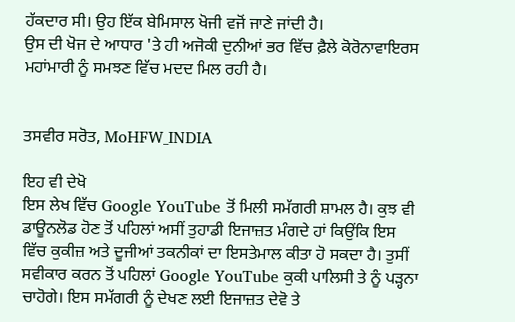ਹੱਕਦਾਰ ਸੀ। ਉਹ ਇੱਕ ਬੇਮਿਸਾਲ ਖੋਜੀ ਵਜੋਂ ਜਾਣੇ ਜਾਂਦੀ ਹੈ।
ਉਸ ਦੀ ਖੋਜ ਦੇ ਆਧਾਰ 'ਤੇ ਹੀ ਅਜੋਕੀ ਦੁਨੀਆਂ ਭਰ ਵਿੱਚ ਫ਼ੈਲੇ ਕੋਰੋਨਾਵਾਇਰਸ ਮਹਾਂਮਾਰੀ ਨੂੰ ਸਮਝਣ ਵਿੱਚ ਮਦਦ ਮਿਲ ਰਹੀ ਹੈ।


ਤਸਵੀਰ ਸਰੋਤ, MoHFW_INDIA

ਇਹ ਵੀ ਦੇਖੋ
ਇਸ ਲੇਖ ਵਿੱਚ Google YouTube ਤੋਂ ਮਿਲੀ ਸਮੱਗਰੀ ਸ਼ਾਮਲ ਹੈ। ਕੁਝ ਵੀ ਡਾਊਨਲੋਡ ਹੋਣ ਤੋਂ ਪਹਿਲਾਂ ਅਸੀਂ ਤੁਹਾਡੀ ਇਜਾਜ਼ਤ ਮੰਗਦੇ ਹਾਂ ਕਿਉਂਕਿ ਇਸ ਵਿੱਚ ਕੁਕੀਜ਼ ਅਤੇ ਦੂਜੀਆਂ ਤਕਨੀਕਾਂ ਦਾ ਇਸਤੇਮਾਲ ਕੀਤਾ ਹੋ ਸਕਦਾ ਹੈ। ਤੁਸੀਂ ਸਵੀਕਾਰ ਕਰਨ ਤੋਂ ਪਹਿਲਾਂ Google YouTube ਕੁਕੀ ਪਾਲਿਸੀ ਤੇ ਨੂੰ ਪੜ੍ਹਨਾ ਚਾਹੋਗੇ। ਇਸ ਸਮੱਗਰੀ ਨੂੰ ਦੇਖਣ ਲਈ ਇਜਾਜ਼ਤ ਦੇਵੋ ਤੇ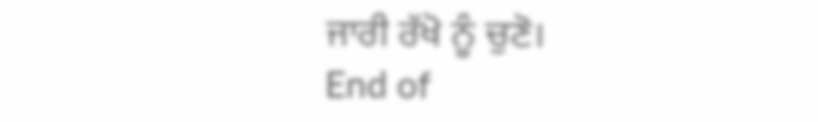ਜਾਰੀ ਰੱਖੋ ਨੂੰ ਚੁਣੋ।
End of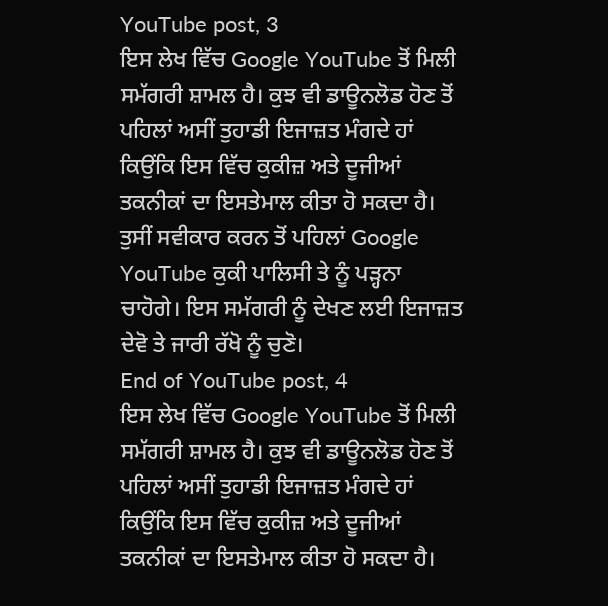YouTube post, 3
ਇਸ ਲੇਖ ਵਿੱਚ Google YouTube ਤੋਂ ਮਿਲੀ ਸਮੱਗਰੀ ਸ਼ਾਮਲ ਹੈ। ਕੁਝ ਵੀ ਡਾਊਨਲੋਡ ਹੋਣ ਤੋਂ ਪਹਿਲਾਂ ਅਸੀਂ ਤੁਹਾਡੀ ਇਜਾਜ਼ਤ ਮੰਗਦੇ ਹਾਂ ਕਿਉਂਕਿ ਇਸ ਵਿੱਚ ਕੁਕੀਜ਼ ਅਤੇ ਦੂਜੀਆਂ ਤਕਨੀਕਾਂ ਦਾ ਇਸਤੇਮਾਲ ਕੀਤਾ ਹੋ ਸਕਦਾ ਹੈ। ਤੁਸੀਂ ਸਵੀਕਾਰ ਕਰਨ ਤੋਂ ਪਹਿਲਾਂ Google YouTube ਕੁਕੀ ਪਾਲਿਸੀ ਤੇ ਨੂੰ ਪੜ੍ਹਨਾ ਚਾਹੋਗੇ। ਇਸ ਸਮੱਗਰੀ ਨੂੰ ਦੇਖਣ ਲਈ ਇਜਾਜ਼ਤ ਦੇਵੋ ਤੇ ਜਾਰੀ ਰੱਖੋ ਨੂੰ ਚੁਣੋ।
End of YouTube post, 4
ਇਸ ਲੇਖ ਵਿੱਚ Google YouTube ਤੋਂ ਮਿਲੀ ਸਮੱਗਰੀ ਸ਼ਾਮਲ ਹੈ। ਕੁਝ ਵੀ ਡਾਊਨਲੋਡ ਹੋਣ ਤੋਂ ਪਹਿਲਾਂ ਅਸੀਂ ਤੁਹਾਡੀ ਇਜਾਜ਼ਤ ਮੰਗਦੇ ਹਾਂ ਕਿਉਂਕਿ ਇਸ ਵਿੱਚ ਕੁਕੀਜ਼ ਅਤੇ ਦੂਜੀਆਂ ਤਕਨੀਕਾਂ ਦਾ ਇਸਤੇਮਾਲ ਕੀਤਾ ਹੋ ਸਕਦਾ ਹੈ।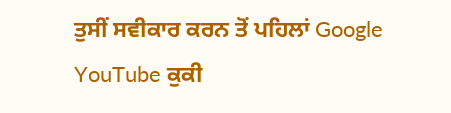ਤੁਸੀਂ ਸਵੀਕਾਰ ਕਰਨ ਤੋਂ ਪਹਿਲਾਂ Google YouTube ਕੁਕੀ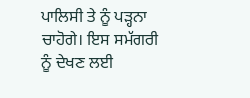ਪਾਲਿਸੀ ਤੇ ਨੂੰ ਪੜ੍ਹਨਾ ਚਾਹੋਗੇ। ਇਸ ਸਮੱਗਰੀ ਨੂੰ ਦੇਖਣ ਲਈ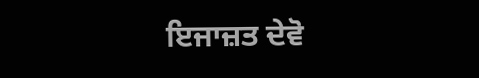ਇਜਾਜ਼ਤ ਦੇਵੋ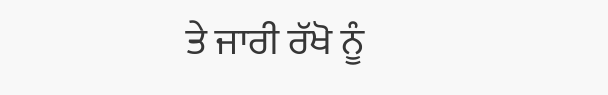ਤੇ ਜਾਰੀ ਰੱਖੋ ਨੂੰ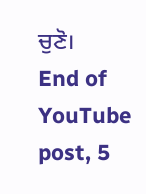ਚੁਣੋ।
End of YouTube post, 5